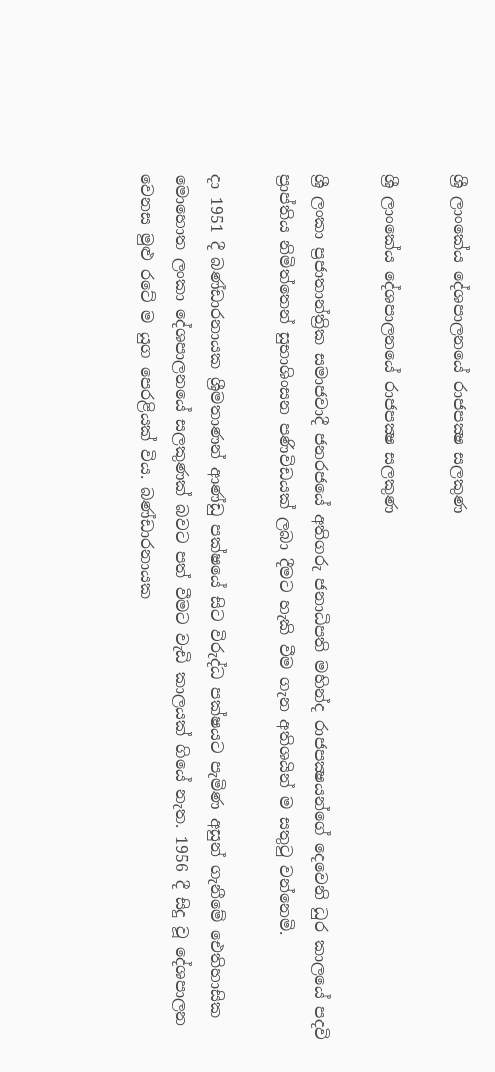ශ්‍රී ලාංකේය දේශපාලනයේ රාජපක්‍ෂ සලකුණ

ශ්‍රී ලාංකේය දේශපාලනයේ රාජපක්‍ෂ සලකුණ

ශ්‍රී ලංකා ප්‍රජාතාන්ත්‍රික සමාජවාදී ජනරජයේ අතිගරු ජනාධිපති මහින්ද රාජපක්‍ෂයන්ගේ දෙවෙනි ධුර කාලයේ පදවි ප්‍රාප්තිය නිමිත්තෙන් සුභාශිංසන පණිවිඩයක් ලබා දීමට හැකි වීම ගැන අතිශයින් ම සතුටු වන්නෙමි.

දා 1951 දී බණ්ඩාරනායක ශ්‍රීමතාණන් ආණ්ඩු පක්ෂයේ සිට විරුද්ධ පක්ෂයට පැමිණ අසුන් ගැනීමේ ඓතිහාසික මොහොත ලංකා දේශපාලනයේ සලකුණක් බවට පත් වීමට වැඩි කාලයක් ගියේ නැත. 1956 දී සිදු වූ දේශපාලන වෙනස මුළු රටේ ම යුග පෙරළියක් විය. බණ්ඩාරනායක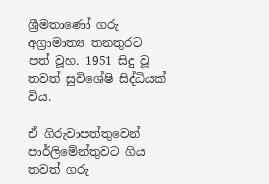ශ්‍රීමතාණෝ ගරු අග්‍රාමාත්‍ය තනතුරට පත් වූහ. 1951 සිදු වූ තවත් සුවිශේෂි සිද්ධියක් විය.

ඒ ගිරුවාපත්තුවෙන් පාර්ලිමේන්තුවට ගිය තවත් ගරු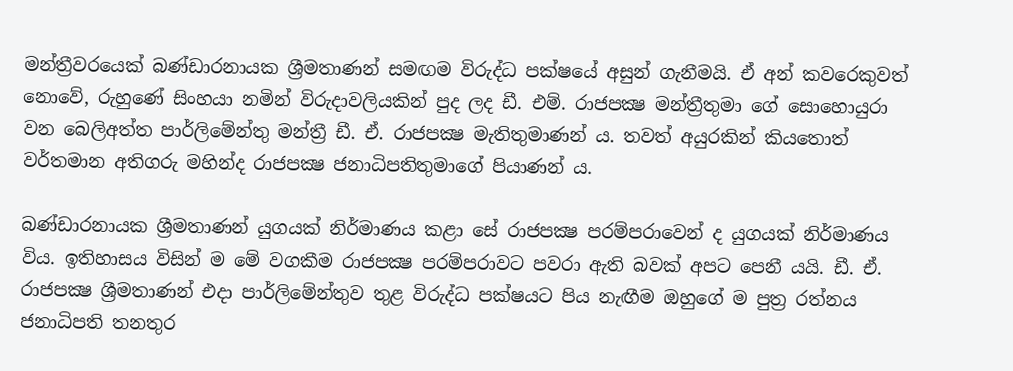මන්ත්‍රීවරයෙක් බණ්ඩාරනායක ශ්‍රීමතාණන් සමඟම විරුද්ධ පක්ෂයේ අසුන් ගැනීමයි. ඒ අන් කවරෙකුවත් නොවේ, රුහුණේ සිංහයා නමින් විරුදාවලියකින් පුද ලද ඩී. එම්. රාජපක්‍ෂ මන්ත්‍රීතුමා ගේ සොහොයුරා වන බෙලිඅත්ත පාර්ලිමේන්තු මන්ත්‍රී ඩී. ඒ. රාජපක්‍ෂ මැතිතුමාණන් ය. තවත් අයුරකින් කියතොත් වර්තමාන අතිගරු මහින්ද රාජපක්‍ෂ ජනාධිපතිතුමාගේ පියාණන් ය.

බණ්ඩාරනායක ශ්‍රීමතාණන් යුගයක් නිර්මාණය කළා සේ රාජපක්‍ෂ පරම්පරාවෙන් ද යුගයක් නිර්මාණය විය. ඉතිහාසය විසින් ම මේ වගකීම රාජපක්‍ෂ පරම්පරාවට පවරා ඇති බවක් අපට පෙනී යයි. ඩී. ඒ. රාජපක්‍ෂ ශ්‍රීමතාණන් එදා පාර්ලිමේන්තුව තුළ විරුද්ධ පක්ෂයට පිය නැඟීම ඔහුගේ ම පුත්‍ර රත්නය ජනාධිපති තනතුර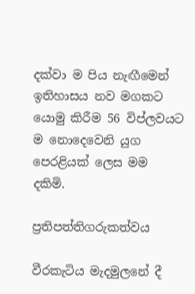දක්වා ම පිය නැඟීමෙන් ඉතිහාසය නව මගකට යොමු කිරීම 56 විප්ලවයට ම නොදෙවෙනි යුග පෙරළියක් ලෙස මම දකිමි.

ප්‍රතිපත්තිගරුකත්වය

වීරකැටිය මැදමුලනේ දී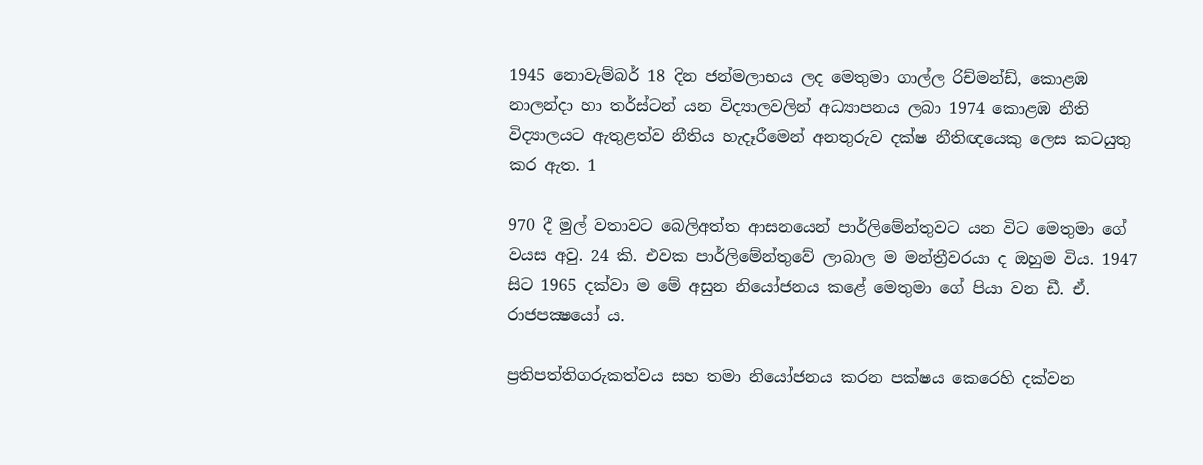1945 නොවැම්බර් 18 දින ජන්මලාභය ලද මෙතුමා ගාල්ල රිච්මන්ඩ්, කොළඹ නාලන්දා හා තර්ස්ටන් යන විද්‍යාලවලින් අධ්‍යාපනය ලබා 1974 කොළඹ නීති විද්‍යාලයට ඇතුළත්ව නීතිය හැදෑරීමෙන් අනතුරුව දක්ෂ නීතිඥයෙකු ලෙස කටයුතු කර ඇත. 1

970 දී මුල් වතාවට බෙලිඅත්ත ආසනයෙන් පාර්ලිමේන්තුවට යන විට මෙතුමා ගේ වයස අවු. 24 කි. එවක පාර්ලිමේන්තුවේ ලාබාල ම මන්ත්‍රීවරයා ද ඔහුම විය. 1947 සිට 1965 දක්වා ම මේ අසුන නියෝජනය කළේ මෙතුමා ගේ පියා වන ඩී. ඒ. රාජපක්‍ෂයෝ ය.

ප්‍රතිපත්තිගරුකත්වය සහ තමා නියෝජනය කරන පක්ෂය කෙරෙහි දක්වන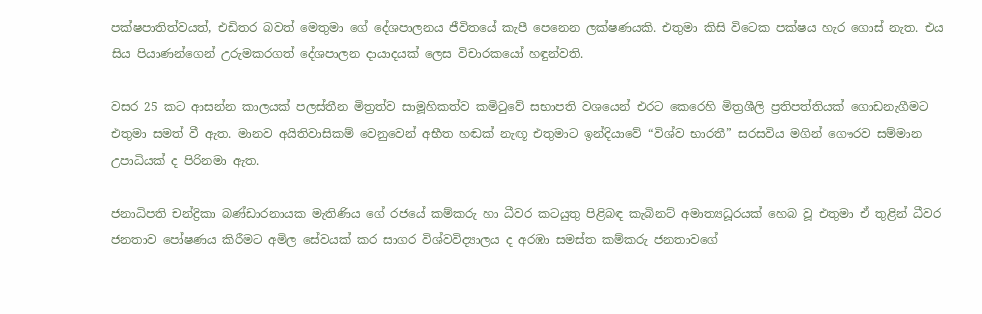පක්ෂපාතිත්වයත්, එඩිතර බවත් මෙතුමා ගේ දේශපාලනය ජීවිතයේ කැපී පෙනෙන ලක්ෂණයකි. එතුමා කිසි විටෙක පක්ෂය හැර ගොස් නැත. එය සිය පියාණන්ගෙන් උරුමකරගත් දේශපාලන දායාදයක් ලෙස විචාරකයෝ හඳුන්වති.

වසර 25 කට ආසන්න කාලයක් පලස්තීන මිත්‍රත්ව සාමූහිකත්ව කමිටුවේ සභාපති වශයෙන් එරට කෙරෙහි මිත්‍රශීලි ප්‍රතිපත්තියක් ගොඩනැගීමට එතුමා සමත් වී ඇත. මානව අයිතිවාසිකම් වෙනුවෙන් අභීත හඬක් නැඟූ එතුමාට ඉන්දියාවේ “විශ්ව භාරතී” සරසවිය මගින් ගෞරව සම්මාන උපාධියක් ද පිරිනමා ඇත.

ජනාධිපති චන්ද්‍රිකා බණ්ඩාරනායක මැතිණිය ගේ රජයේ කම්කරු හා ධීවර කටයුතු පිළිබඳ කැබිනට් අමාත්‍යධූරයක් හෙබ වූ එතුමා ඒ තුළින් ධීවර ජනතාව පෝෂණය කිරීමට අමිල සේවයක් කර සාගර විශ්වවිද්‍යාලය ද අරඹා සමස්ත කම්කරු ජනතාවගේ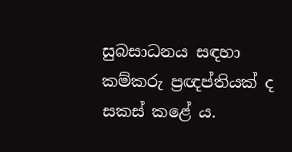සුබසාධනය සඳහා කම්කරු ප්‍රඥප්තියක් ද සකස් කළේ ය.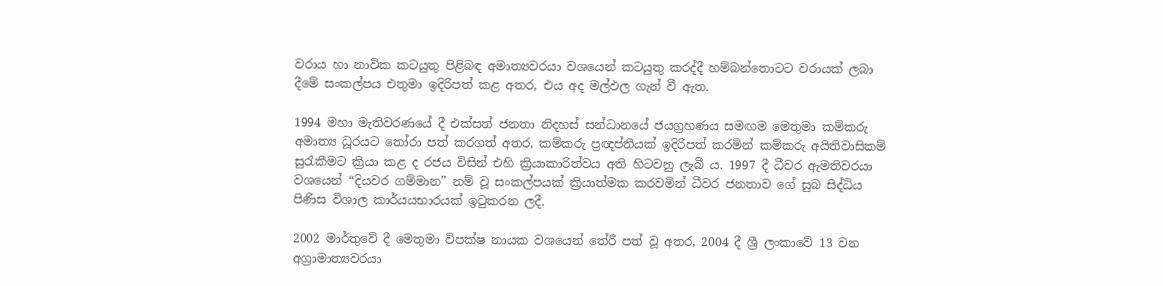වරාය හා නාවික කටයුතු පිළිබඳ අමාත්‍යවරයා වශයෙන් කටයුතු කරද්දී හම්බන්තොටට වරායක් ලබා දීමේ සංකල්පය එතුමා ඉදිරිපත් කළ අතර, එය අද මල්ඵල ගැන් වී ඇත.

1994 මහා මැතිවරණයේ දී එක්සත් ජනතා නිදහස් සන්ධානයේ ජයග්‍රහණය සමඟම මෙතුමා කම්කරු අමාත්‍ය ධූරයට තෝරා පත් කරගත් අතර, කම්කරු ප්‍රඥප්තියක් ඉදිරිපත් කරමින් කම්කරු අයිතිවාසිකම් සුරැකීමට ක්‍රියා කළ ද රජය විසින් එහි ක්‍රියාකාරිත්වය අති හිටවනු ලැබී ය. 1997 දී ධීවර ඇමතිවරයා වශයෙන් “දියවර ගම්මාන” නම් වූ සංකල්පයක් ක්‍රියාත්මක කරවමින් ධීවර ජනතාව ගේ සුබ සිද්ධිය පිණිස විශාල කාර්යයභාරයක් ඉටුකරන ලදී.

2002 මාර්තුවේ දී මෙතුමා විපක්ෂ නායක වශයෙන් තේරී පත් වූ අතර, 2004 දී ශ්‍රී ලංකාවේ 13 වන අග්‍රාමාත්‍යවරයා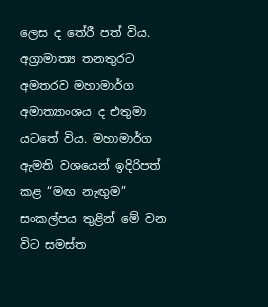ලෙස ද තේරී පත් විය. අග්‍රාමාත්‍ය තනතුරට අමතරව මහාමාර්ග අමාත්‍යාංශය ද එතුමා යටතේ විය. මහාමාර්ග ඇමති වශයෙන් ඉදිරිපත් කළ “මඟ නැඟුම” සංකල්පය තුළින් මේ වන විට සමස්ත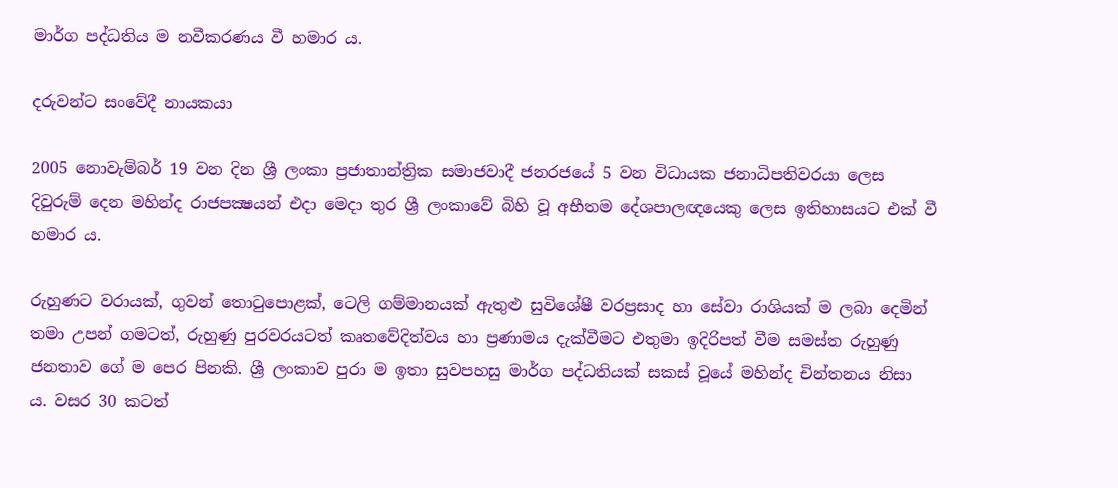මාර්ග පද්ධතිය ම නවීකරණය වී හමාර ය.

දරුවන්ට සංවේදී නායකයා

2005 නොවැම්බර් 19 වන දින ශ්‍රී ලංකා ප්‍රජාතාන්ත්‍රික සමාජවාදී ජනරජයේ 5 වන විධායක ජනාධිපතිවරයා ලෙස දිවුරුම් දෙන මහින්ද රාජපක්‍ෂයන් එදා මෙදා තුර ශ්‍රී ලංකාවේ බිහි වූ අභීතම දේශපාලඥයෙකු ලෙස ඉතිහාසයට එක් වී හමාර ය.

රුහුණට වරායක්, ගුවන් තොටුපොළක්, ටෙලි ගම්මානයක් ඇතුළු සුවිශේෂී වරප්‍රසාද හා සේවා රාශියක් ම ලබා දෙමින් තමා උපන් ගමටත්, රුහුණු පුරවරයටත් කෘතවේදිත්වය හා ප්‍රණාමය දැක්වීමට එතුමා ඉදිරිපත් වීම සමස්ත රුහුණු ජනතාව ගේ ම පෙර පිනකි. ශ්‍රී ලංකාව පුරා ම ඉතා සුවපහසු මාර්ග පද්ධතියක් සකස් වූයේ මහින්ද චින්තනය නිසා ය. වසර 30 කටත්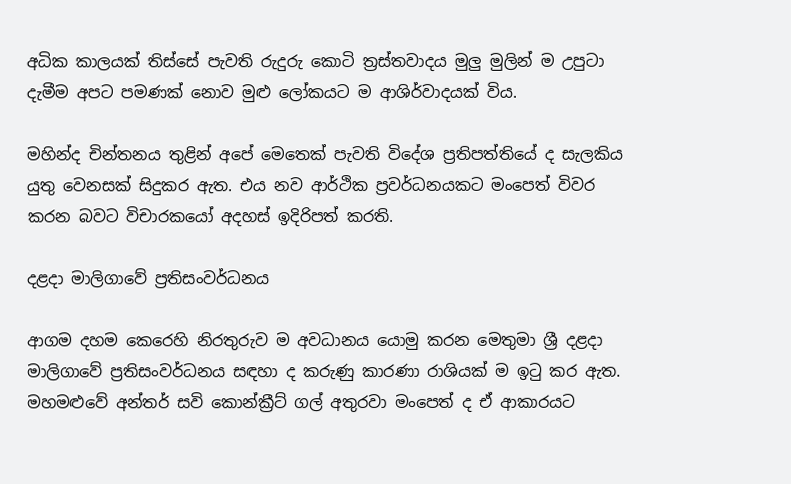අධික කාලයක් තිස්සේ පැවති රුදුරු කොටි ත්‍රස්තවාදය මුලු මුලින් ම උපුටා දැමීම අපට පමණක් නොව මුළු ලෝකයට ම ආශිර්වාදයක් විය.

මහින්ද චින්තනය තුළින් අපේ මෙතෙක් පැවති විදේශ ප්‍රතිපත්තියේ ද සැලකිය යුතු වෙනසක් සිදුකර ඇත. එය නව ආර්ථික ප්‍රවර්ධනයකට මංපෙත් විවර කරන බවට විචාරකයෝ අදහස් ඉදිරිපත් කරති.

දළදා මාලිගාවේ ප්‍රතිසංවර්ධනය

ආගම දහම කෙරෙහි නිරතුරුව ම අවධානය යොමු කරන මෙතුමා ශ්‍රී දළදා මාලිගාවේ ප්‍රතිසංවර්ධනය සඳහා ද කරුණු කාරණා රාශියක් ම ඉටු කර ඇත. මහමළුවේ අන්තර් සවි කොන්ක්‍රීට් ගල් අතුරවා මංපෙත් ද ඒ ආකාරයට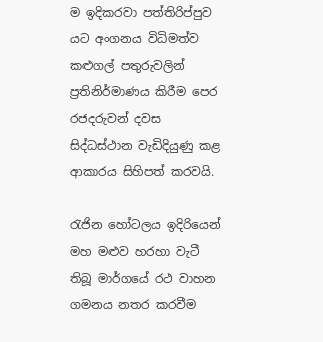ම ඉදිකරවා පත්තිරිප්පුව යට අංගනය විධිමත්ව කළුගල් පතුරුවලින් ප්‍රතිනිර්මාණය කිරීම පෙර රජදරුවන් දවස සිද්ධස්ථාන වැඩිදියුණු කළ ආකාරය සිහිපත් කරවයි.

රැජින හෝටලය ඉදිරියෙන් මහ මළුව හරහා වැටී තිබූ මාර්ගයේ රථ වාහන ගමනය නතර කරවීම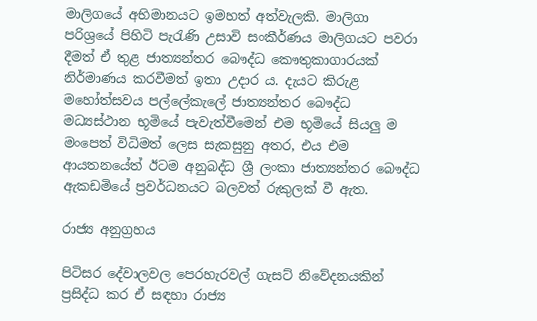මාලිගයේ අභිමානයට ඉමහත් අත්වැලකි. මාලිගා පරිශ්‍රයේ පිහිටි පැරැණි උසාවි සංකීර්ණය මාලිගයට පවරා දීමත් ඒ තුළ ජාත්‍යන්තර බෞද්ධ කෞතුකාගාරයක් නිර්මාණය කරවීමත් ඉතා උදාර ය. දැයට කිරුළ මහෝත්සවය පල්ලේකැලේ ජාත්‍යන්තර බෞද්ධ මධ්‍යස්ථාන භූමියේ පැවැත්වීමෙන් එම භූමියේ සියලු ම මංපෙත් විධිමත් ලෙස සැකසුනු අතර, එය එම ආයතනයේත් ඊටම අනුබද්ධ ශ්‍රී ලංකා ජාත්‍යන්තර බෞද්ධ ඇකඩමියේ ප්‍රවර්ධනයට බලවත් රුකුලක් වී ඇත.

රාජ්‍ය අනුග්‍රහය

පිටිසර දේවාලවල පෙරහැරවල් ගැසට් නිවේදනයකින් ප්‍රසිද්ධ කර ඒ සඳහා රාජ්‍ය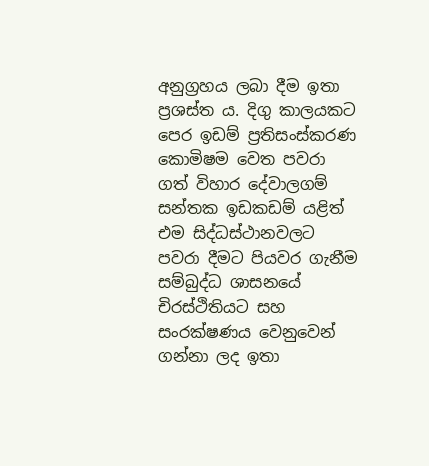අනුග්‍රහය ලබා දීම ඉතා ප්‍රශස්ත ය. දිගු කාලයකට පෙර ඉඩම් ප්‍රතිසංස්කරණ කොමිෂම වෙත පවරා ගත් විහාර දේවාලගම් සන්තක ඉඩකඩම් යළිත් එම සිද්ධස්ථානවලට පවරා දීමට පියවර ගැනීම සම්බුද්ධ ශාසනයේ චිරස්ථිතියට සහ සංරක්ෂණය වෙනුවෙන් ගන්නා ලද ඉතා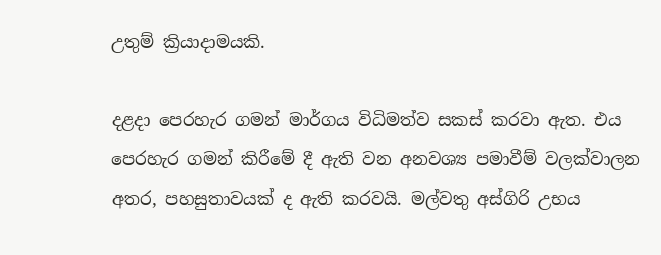උතුම් ක්‍රියාදාමයකි.

දළදා පෙරහැර ගමන් මාර්ගය විධිමත්ව සකස් කරවා ඇත. එය පෙරහැර ගමන් කිරීමේ දී ඇති වන අනවශ්‍ය පමාවීම් වලක්වාලන අතර, පහසුතාවයක් ද ඇති කරවයි. මල්වතු අස්ගිරි උභය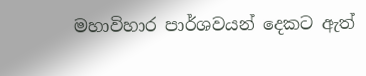මහාවිහාර පාර්ශවයන් දෙකට ඇත්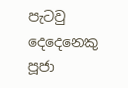පැටවු දෙදෙනෙකු පූජා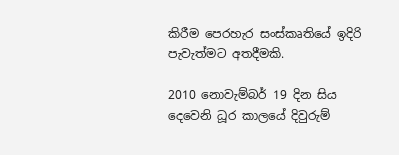කිරීම පෙරහැර සංස්කෘතියේ ඉදිරි පැවැත්මට අතදීමකි.

2010 නොවැම්බර් 19 දින සිය දෙවෙනි ධූර කාලයේ දිවුරුම්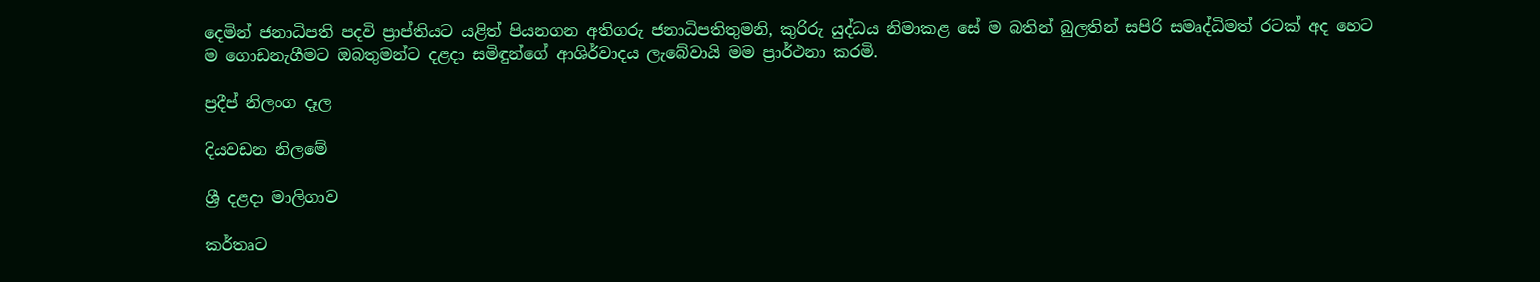දෙමින් ජනාධිපති පදවි ප්‍රාප්තියට යළිත් පියනගන අතිගරු ජනාධිපතිතුමනි, කුරිරු යුද්ධය නිමාකළ සේ ම බතින් බුලතින් සපිරි සමෘද්ධිමත් රටක් අද හෙට ම ගොඩනැගීමට ඔබතුමන්ට දළදා සමිඳුන්ගේ ආශිර්වාදය ලැබේවායි මම ප්‍රාර්ථනා කරමි.

ප්‍රදීප් නිලංග දෑල

දියවඩන නිලමේ

ශ්‍රී දළදා මාලිගාව

කර්තෘට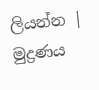ලියන්න | මුද්‍රණය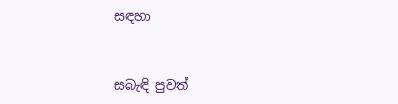සඳහා


සබැඳි පුවත්